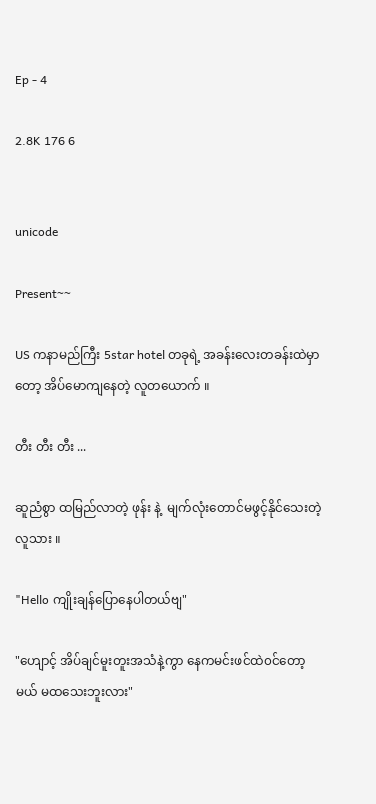Ep - 4

2.8K 176 6


unicode

Present~~

US ကနာမည်ကြီး 5star hotel တခုရဲ့ အခန်းလေးတခန်းထဲမှာတော့ အိပ်မောကျနေတဲ့ လူတယောက် ။

တီး တီး တီး ...

ဆူညံစွာ ထမြည်လာတဲ့ ဖုန်း နဲ့  မျက်လုံးတောင်မဖွင့်နိုင်သေးတဲ့လူသား ။

"Hello ကျိုးချန်ပြောနေပါတယ်ဗျ"

"ဟျောင့် အိပ်ချင်မူးတူးအသံနဲ့ကွာ နေကမင်းဖင်ထဲ၀င်တော့မယ် မထသေးဘူးလား"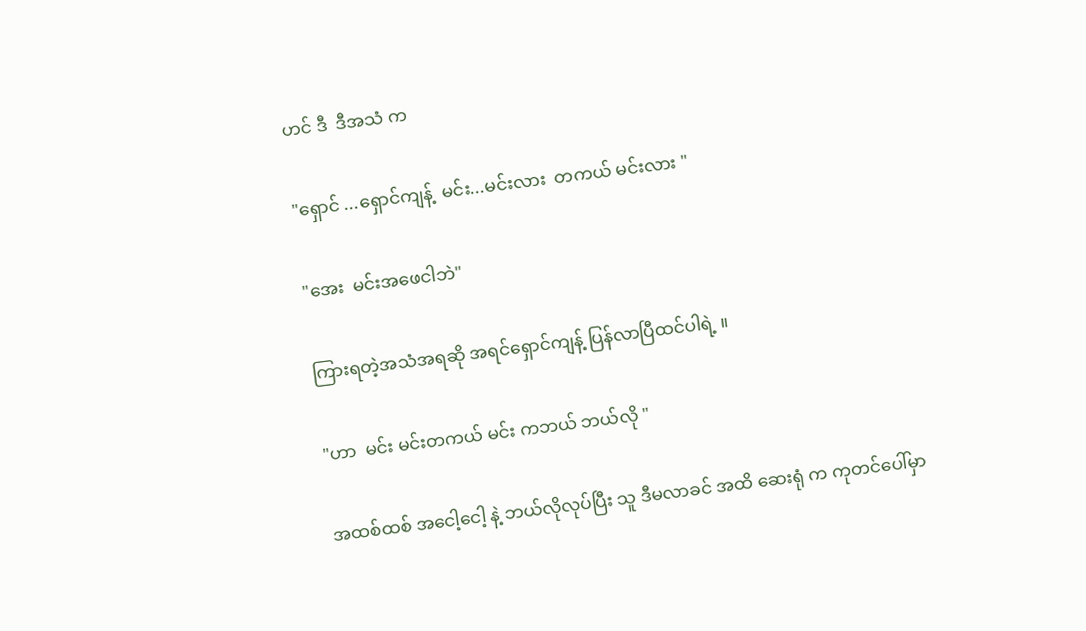ဟင် ဒီ  ဒီအသံ က

"ရှောင် ...ရှောင်ကျန့်  မင်း...မင်းလား  တကယ် မင်းလား "

"အေး  မင်းအဖေငါဘဲ"

ကြားရတဲ့အသံအရဆို အရင်ရှောင်ကျန့် ပြန်လာပြီထင်ပါရဲ့ ။

"ဟာ  မင်း မင်းတကယ် မင်း ကဘယ် ဘယ်လို "

အထစ်ထစ် အငေါ့ငေါ့ နဲ့ ဘယ်လိုလုပ်ပြီး သူ ဒီမလာခင် အထိ ဆေးရုံ က ကုတင်ပေါ်မှာ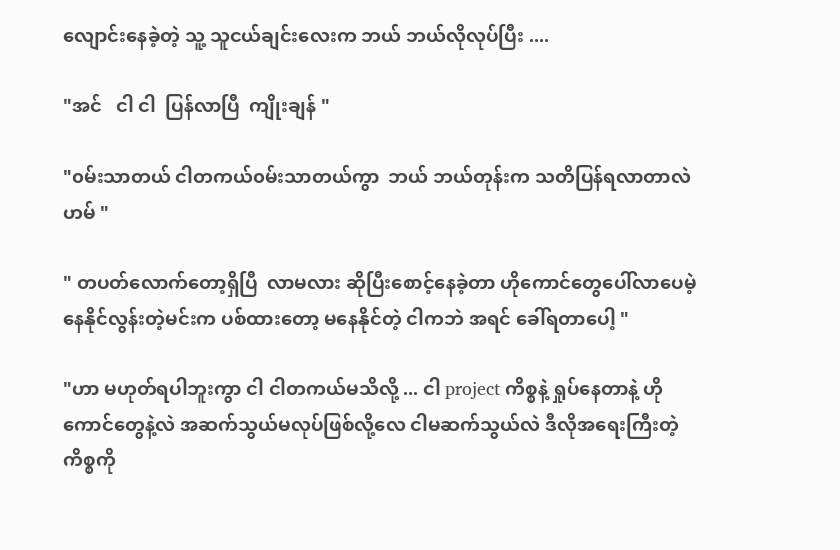လျောင်းနေခဲ့တဲ့ သူ့ သူငယ်ချင်းလေးက ဘယ် ဘယ်လိုလုပ်ပြီး ....

"အင်   ငါ ငါ  ပြန်လာပြီ  ကျိုးချန် "

"၀မ်းသာတယ် ငါတကယ်၀မ်းသာတယ်ကွာ  ဘယ် ဘယ်တုန်းက သတိပြန်ရလာတာလဲ  ဟမ် "

" တပတ်လောက်တော့ရှိပြီ  လာမလား ဆိုပြီးစောင့်နေခဲ့တာ ဟိုကောင်တွေပေါ်လာပေမဲ့ နေနိုင်လွန်းတဲ့မင်းက ပစ်ထားတော့ မနေနိုင်တဲ့ ငါကဘဲ အရင် ခေါ်ရတာပေါ့ "

"ဟာ မဟုတ်ရပါဘူးကွာ ငါ ငါတကယ်မသိလို့ ... ငါ project ကိစ္စနဲ့ ရှုပ်နေတာနဲ့ ဟိုကောင်တွေနဲ့လဲ အဆက်သွယ်မလုပ်ဖြစ်လို့လေ ငါမဆက်သွယ်လဲ ဒီလိုအရေးကြီးတဲ့ ကိစ္စကို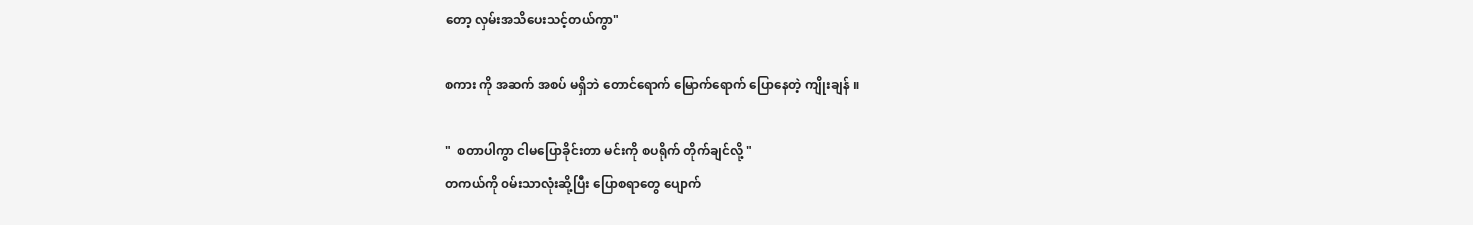တော့ လှမ်းအသိပေးသင့်တယ်ကွာ"

စကား ကို အဆက် အစပ် မရှိဘဲ တောင်ရောက် မြောက်ရောက် ပြောနေတဲ့ ကျိုးချန် ။

"  စတာပါကွာ ငါမပြောခိုင်းတာ မင်းကို စပရိုက် တိုက်ချင်လို့ "
တကယ်ကို ၀မ်းသာလုံးဆို့ပြီး ပြောစရာတွေ ပျောက်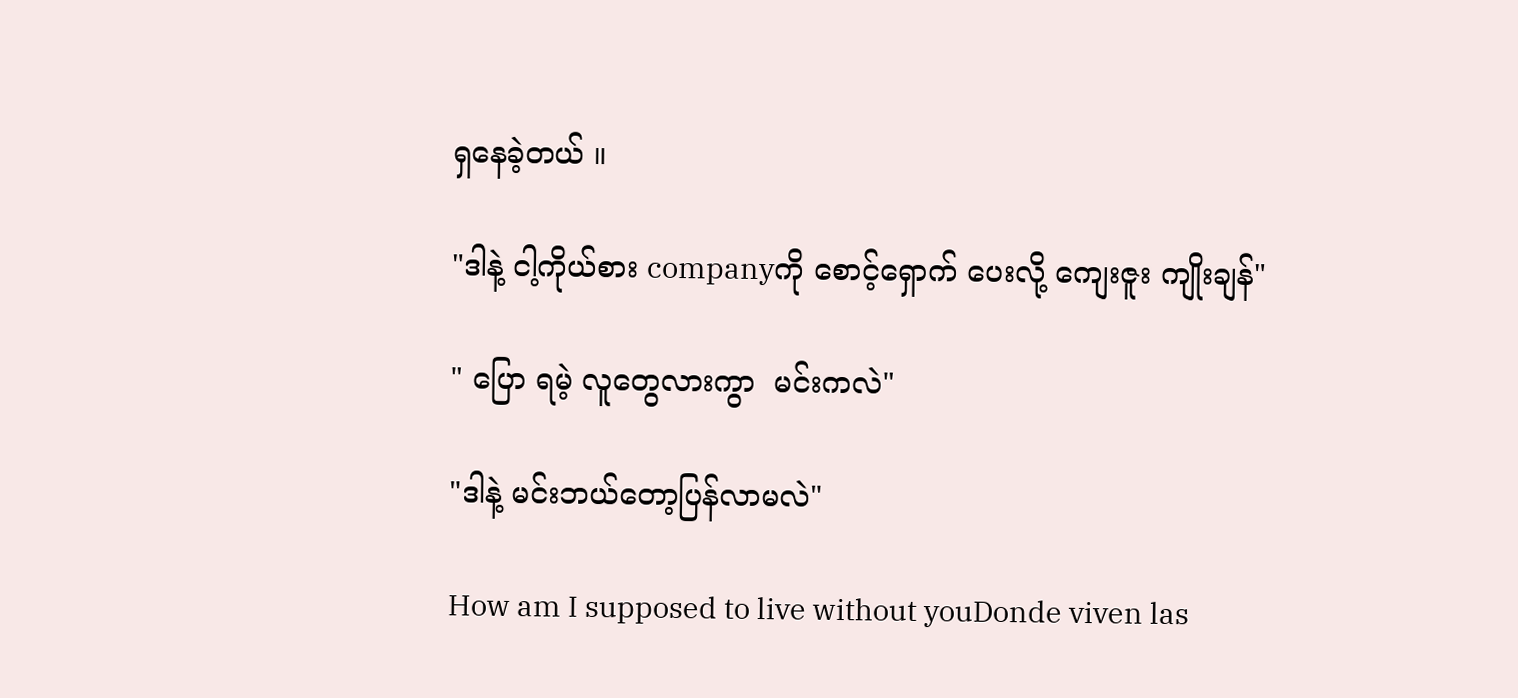ရှနေခဲ့တယ် ။

"ဒါနဲ့ ငါ့ကိုယ်စား companyကို စောင့်ရှောက် ပေးလို့ ကျေးဇူး ကျိုးချန်"

" ပြော ရမဲ့ လူတွေလားကွာ  မင်းကလဲ"

"ဒါနဲ့ မင်းဘယ်တော့ပြန်လာမလဲ"

How am I supposed to live without youDonde viven las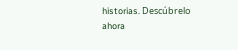historias. Descúbrelo ahora